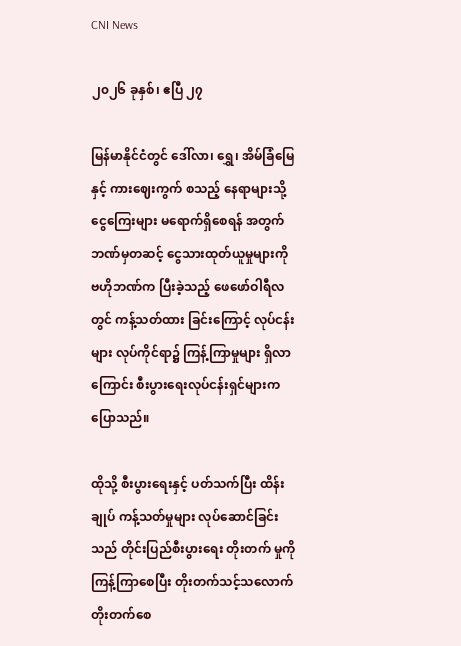CNI News

၂၀၂၆ ခုနှစ်၊ ဧပြီ ၂၇

မြန်မာနိုင်ငံတွင် ဒေါ်လာ၊ ရွှေ၊ အိမ်ခြံမြေနှင့် ကားဈေးကွက် စသည့် နေရာများသို့ ငွေကြေးများ မရောက်ရှိစေရန် အတွက် ဘဏ်မှတဆင့် ငွေသားထုတ်ယူမှုများကို ဗဟိုဘဏ်က ပြီးခဲ့သည့် ဖေဖော်ဝါရီလတွင် ကန့်သတ်ထား ခြင်းကြောင့် လုပ်ငန်းများ လုပ်ကိုင်ရာ၌ ကြန့်ကြာမှုများ ရှိလာကြောင်း စီးပွားရေးလုပ်ငန်းရှင်များက ပြောသည်။

ထိုသို့ စီးပွားရေးနှင့် ပတ်သက်ပြီး ထိန်းချုပ် ကန့်သတ်မှုများ လုပ်ဆောင်ခြင်းသည် တိုင်းပြည်စီးပွားရေး တိုးတက် မှုကို ကြန့်ကြာစေပြီး တိုးတက်သင့်သလောက် တိုးတက်စေ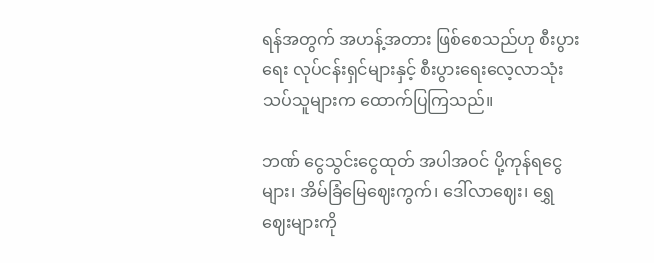ရန်အတွက် အဟန့်အတား ဖြစ်စေသည်ဟု စီးပွားရေး လုပ်ငန်းရှင်များနှင့် စီးပွားရေးလေ့လာသုံးသပ်သူများက ထောက်ပြကြသည်။

ဘဏ် ငွေသွင်းငွေထုတ် အပါအဝင် ပို့ကုန်ရငွေများ၊ အိမ်ခြံမြေဈေးကွက်၊ ဒေါ်လာဈေး၊ ရွှေဈေးများကို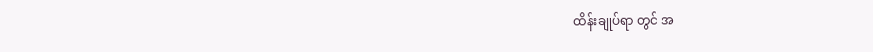ထိန်းချုပ်ရာ တွင် အ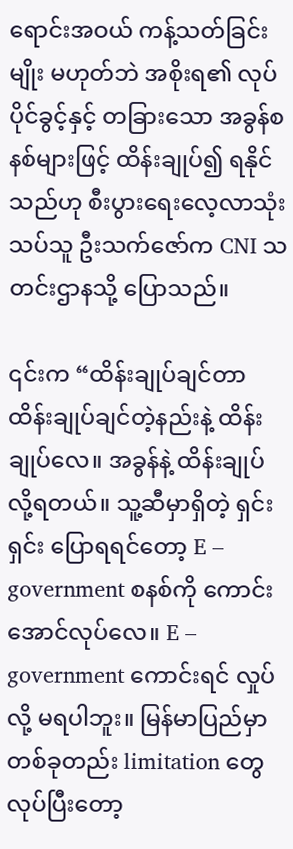ရောင်းအဝယ် ကန့်သတ်ခြင်းမျိုး မဟုတ်ဘဲ အစိုးရ၏ လုပ်ပိုင်ခွင့်နှင့် တခြားသော အခွန်စနစ်များဖြင့် ထိန်းချုပ်၍ ရနိုင်သည်ဟု စီးပွားရေးလေ့လာသုံးသပ်သူ ဦးသက်ဇော်က CNI သတင်းဌာနသို့ ပြောသည်။

၎င်းက “ထိန်းချုပ်ချင်တာ ထိန်းချုပ်ချင်တဲ့နည်းနဲ့ ထိန်းချုပ်လေ။ အခွန်နဲ့ ထိန်းချုပ်လို့ရတယ်။ သူ့ဆီမှာရှိတဲ့ ရှင်းရှင်း ပြောရရင်တော့ E – government စနစ်ကို ကောင်းအောင်လုပ်လေ။ E – government ကောင်းရင် လှုပ်လို့ မရပါဘူး။ မြန်မာပြည်မှာ တစ်ခုတည်း limitation တွေ လုပ်ပြီးတော့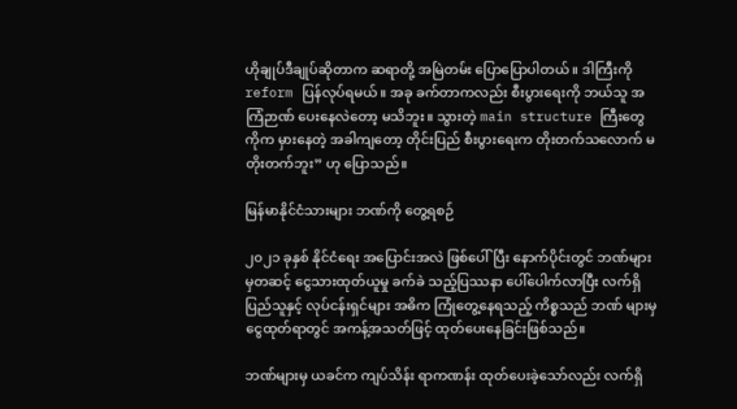ဟိုချုပ်ဒီချုပ်ဆိုတာက ဆရာတို့ အမြဲတမ်း ပြောပြောပါတယ်။ ဒါကြီးကို reform ပြန်လုပ်ရမယ်။ အခု ခက်တာကလည်း စီးပွားရေးကို ဘယ်သူ အကြံဉာဏ် ပေးနေလဲတော့ မသိဘူး။ သွားတဲ့ main structure ကြီးတွေကိုက မှားနေတဲ့ အခါကျတော့ တိုင်းပြည် စီးပွားရေးက တိုးတက်သလောက် မတိုးတက်ဘူး” ဟု ပြောသည်။

မြန်မာနိုင်ငံသားများ ဘဏ်ကို တွေ့ရစဉ်

၂၀၂၁ ခုနှစ် နိုင်ငံရေး အပြောင်းအလဲ ဖြစ်ပေါ်ပြီး နောက်ပိုင်းတွင် ဘဏ်များမှတဆင့် ငွေသားထုတ်ယူမှု ခက်ခဲ သည့်ပြဿနာ ပေါ်ပေါက်လာပြီး လက်ရှိ ပြည်သူနှင့် လုပ်ငန်းရှင်များ အဓိက ကြုံတွေ့နေရသည့် ကိစ္စသည် ဘဏ် များမှ ငွေထုတ်ရာတွင် အကန့်အသတ်ဖြင့် ထုတ်ပေးနေခြင်းဖြစ်သည်။

ဘဏ်များမှ ယခင်က ကျပ်သိန်း ရာကဏန်း ထုတ်ပေးခဲ့သော်လည်း လက်ရှိ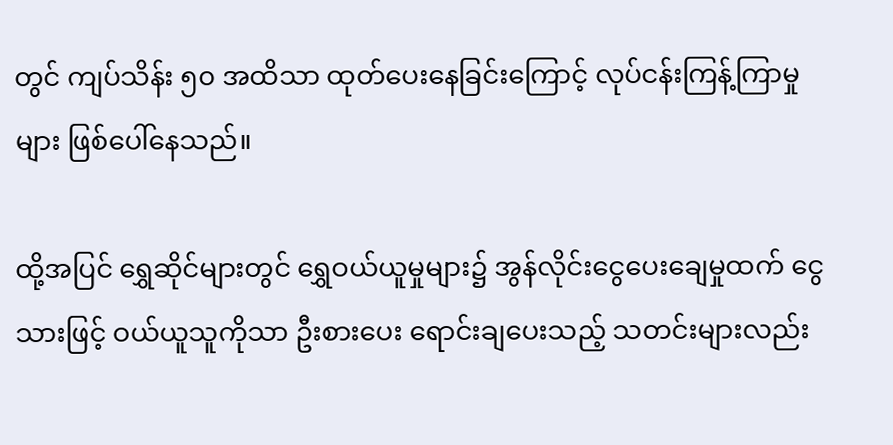တွင် ကျပ်သိန်း ၅၀ အထိသာ ထုတ်ပေးနေခြင်းကြောင့် လုပ်ငန်းကြန့်ကြာမှုများ ဖြစ်ပေါ်နေသည်။

ထို့အပြင် ရွှေဆိုင်များတွင် ရွှေဝယ်ယူမှုများ၌ အွန်လိုင်းငွေပေးချေမှုထက် ငွေသားဖြင့် ဝယ်ယူသူကိုသာ ဦးစားပေး ရောင်းချပေးသည့် သတင်းများလည်း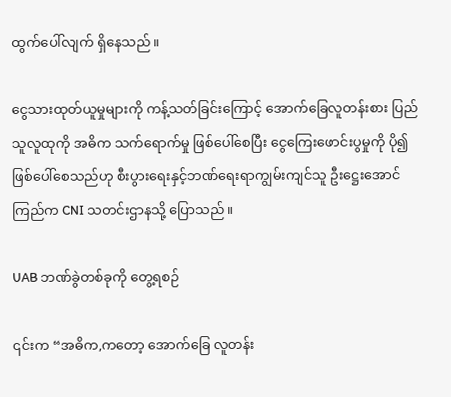ထွက်ပေါ်လျက် ရှိနေသည်။

ငွေသားထုတ်ယူမှုများကို ကန့်သတ်ခြင်းကြောင့် အောက်ခြေလူတန်းစား ပြည်သူလူထုကို အဓိက သက်ရောက်မှု ဖြစ်ပေါ်စေပြီး ငွေကြေးဖောင်းပွမှုကို ပို၍ ဖြစ်ပေါ်စေသည်ဟု စီးပွားရေးနှင့်ဘဏ်ရေးရာကျွမ်းကျင်သူ ဦးဋ္ဌေးအောင်ကြည်က CNI သတင်းဌာနသို့ ပြောသည်။

UAB ဘဏ်ခွဲတစ်ခုကို တွေ့ရစဉ်

၎င်းက “အဓိက,ကတော့ အောက်ခြေ လူတန်း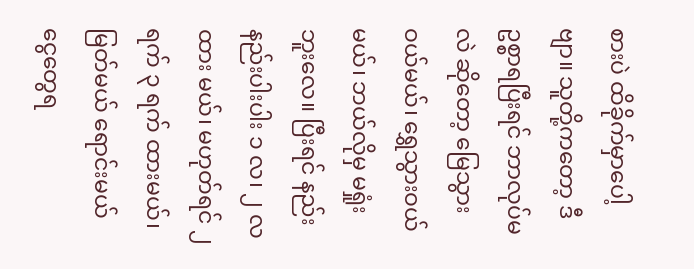စားပဲ ထိခိုက်မှာပေါ့ဗျာ။ သူတို့ကတော့ ဒီဥစ္စာရပြီးရင် ဘာလုပ်မလဲ ဆိုတော့ မြေသွားဝယ်မယ်၊ ရွှေသွားဝယ်မယ်၊ ဘယ်လိုမှ မရှုံးဘူးလေ။ ပြီးရင် နည်းနည်းပါးပါး ၁ လ၊ ၂ လ ထား မယ်၊ မဟုတ်ရင် ၂ ရက် ၃ ရက် ထားမယ်၊ မြတ်မယ် ရောင်းမယ် ငွေတွေရ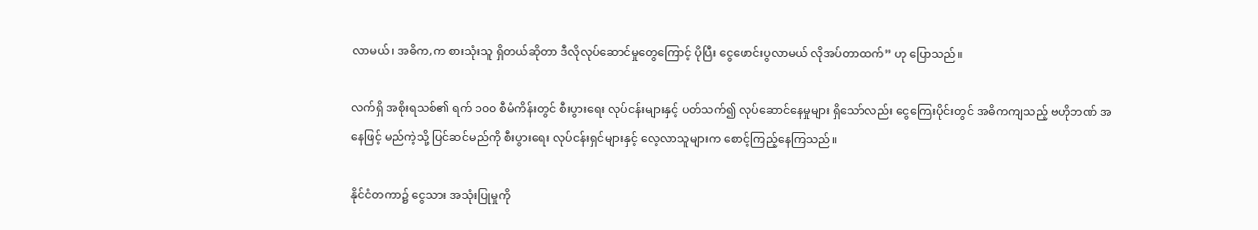လာမယ်၊ အဓိက,က စားသုံးသူ ရှိတယ်ဆိုတာ ဒီလိုလုပ်ဆောင်မှုတွေကြောင့် ပိုပြီး ငွေဖောင်းပွလာမယ် လိုအပ်တာထက်” ဟု ပြောသည်။

လက်ရှိ အစိုးရသစ်၏ ရက် ၁၀၀ စီမံကိန်းတွင် စီးပွားရေး လုပ်ငန်းများနှင့် ပတ်သက်၍ လုပ်ဆောင်နေမှုများ ရှိသော်လည်း ငွေကြေးပိုင်းတွင် အဓိကကျသည့် ဗဟိုဘဏ် အနေဖြင့် မည်ကဲ့သို့ ပြင်ဆင်မည်ကို စီးပွားရေး လုပ်ငန်းရှင်များနှင့် လေ့လာသူများက စောင့်ကြည့်နေကြသည်။

နိုင်ငံတကာ၌ ငွေသား အသုံးပြုမှုကို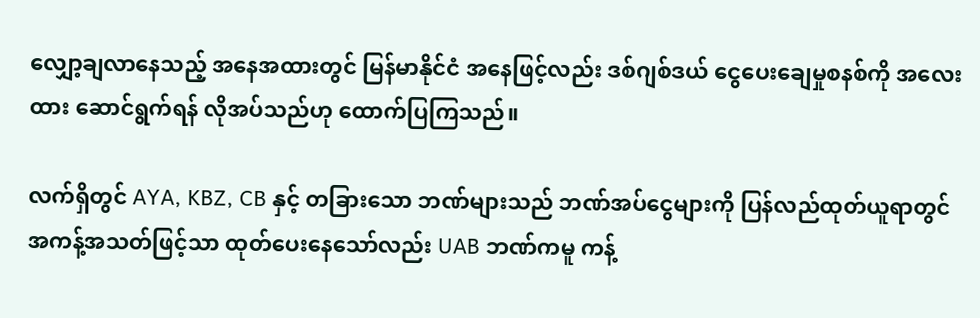လျှော့ချလာနေသည့် အနေအထားတွင် မြန်မာနိုင်ငံ အနေဖြင့်လည်း ဒစ်ဂျစ်ဒယ် ငွေပေးချေမှုစနစ်ကို အလေးထား ဆောင်ရွက်ရန် လိုအပ်သည်ဟု ထောက်ပြကြသည်။

လက်ရှိတွင် AYA, KBZ, CB နှင့် တခြားသော ဘဏ်များသည် ဘဏ်အပ်ငွေများကို ပြန်လည်ထုတ်ယူရာတွင် အကန့်အသတ်ဖြင့်သာ ထုတ်ပေးနေသော်လည်း UAB ဘဏ်ကမူ ကန့်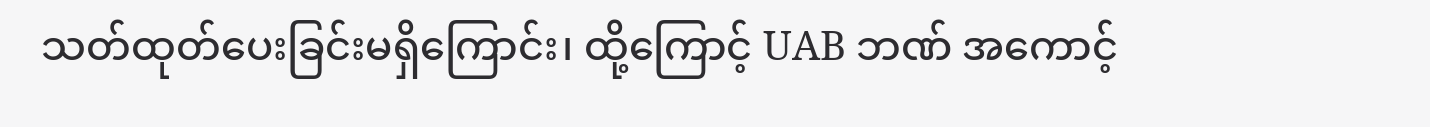သတ်ထုတ်ပေးခြင်းမရှိကြောင်း၊ ထို့ကြောင့် UAB ဘဏ် အကောင့်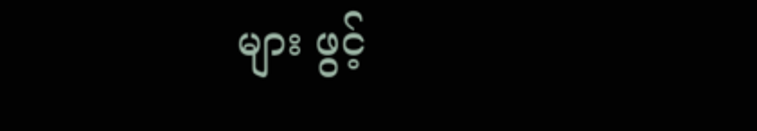များ ဖွင့်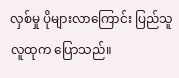လှစ်မှု ပိုများလာကြောင်း ပြည်သူလူထုက ပြောသည်။